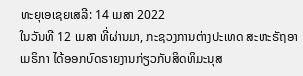ທະຍຸເອເຊຍເສລີ: 14 ເມສາ 2022
ໃນວັນທີ 12 ເມສາ ທີ່ຜ່ານມາ, ກະຊວງການຕ່າງປະເທດ ສະຫະຣັຖອາເມຣິກາ ໄດ້ອອກບົດຣາຍງານກ່ຽວກັບສິດທິມະນຸສ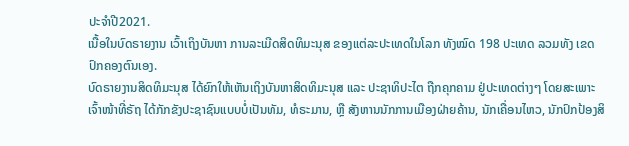ປະຈຳປີ2021.
ເນື້ອໃນບົດຣາຍງານ ເວົ້າເຖິງບັນຫາ ການລະເມີດສິດທິມະນຸສ ຂອງແຕ່ລະປະເທດໃນໂລກ ທັງໝົດ 198 ປະເທດ ລວມທັງ ເຂດປົກຄອງຕົນເອງ.
ບົດຣາຍງານສິດທິມະນຸສ ໄດ້ຍົກໃຫ້ເຫັນເຖິງບັນຫາສິດທິມະນຸສ ແລະ ປະຊາທິປະໄຕ ຖືກຄຸກຄາມ ຢູ່ປະເທດຕ່າງໆ ໂດຍສະເພາະ ເຈົ້າໜ້າທີ່ຣັຖ ໄດ້ກັກຂັງປະຊາຊົນແບບບໍ່ເປັນທັມ, ທໍຣະມານ, ຫຼື ສັງຫານນັກການເມືອງຝ່າຍຄ້ານ, ນັກເຄື່ອນໄຫວ, ນັກປົກປ້ອງສິ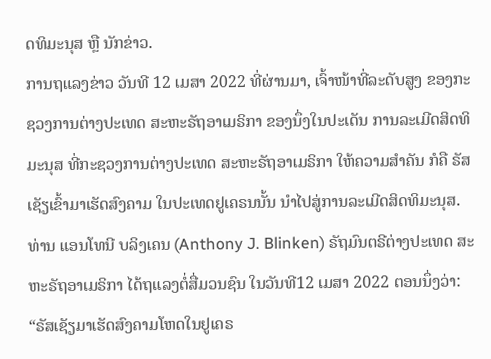ດທິມະນຸສ ຫຼື ນັກຂ່າວ.
ການຖແລງຂ່າວ ວັນທີ 12 ເມສາ 2022 ທີ່ຜ່ານມາ, ເຈົ້າໜ້າທີ່ລະດັບສູງ ຂອງກະຊວງການຕ່າງປະເທດ ສະຫະຣັຖອາເມຣິກາ ຂອງນຶ່ງໃນປະເດັນ ການລະເມີດສິດທິມະນຸສ ທີ່ກະຊວງການຕ່າງປະເທດ ສະຫະຣັຖອາເມຣິກາ ໃຫ້ຄວາມສຳຄັນ ກໍຄື ຣັສເຊັຽເຂົ້າມາເຮັດສົງຄາມ ໃນປະເທດຢູເຄຣນນັ້ນ ນຳໄປສູ່ການລະເມີດສິດທິມະນຸສ.
ທ່ານ ແອນໂທນີ ບລິງເຄນ (Anthony J. Blinken) ຣັຖມົນຕຣີຕ່າງປະເທດ ສະຫະຣັຖອາເມຣິກາ ໄດ້ຖແລງຕໍ່ສື່ມວນຊົນ ໃນວັນທີ12 ເມສາ 2022 ຕອນນຶ່ງວ່າ:
“ຣັສເຊັຽມາເຮັດສົງຄາມໂຫດໃນຢູເຄຣ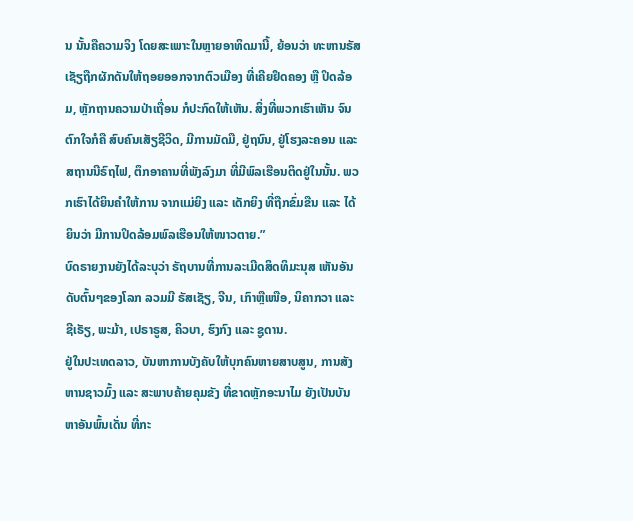ນ ນັ້ນຄືຄວາມຈິງ ໂດຍສະເພາະໃນຫຼາຍອາທິດມານີ້, ຍ້ອນວ່າ ທະຫານຣັສເຊັຽຖືກຜັກດັນໃຫ້ຖອຍອອກຈາກຕົວເມືອງ ທີ່ເຄີຍຢຶດຄອງ ຫຼື ປິດລ້ອມ, ຫຼັກຖານຄວາມປ່າເຖື່ອນ ກໍປະກົດໃຫ້ເຫັນ. ສິ່ງທີ່ພວກເຮົາເຫັນ ຈົນຕົກໃຈກໍຄື ສົບຄົນເສັຽຊີວິດ, ມີການມັດມື, ຢູ່ຖນົນ, ຢູ່ໂຮງລະຄອນ ແລະ ສຖານນີຣົຖໄຟ, ຕຶກອາຄານທີ່ພັງລົງມາ ທີ່ມີພົລເຮືອນຕິດຢູ່ໃນນັ້ນ. ພວກເຮົາໄດ້ຍິນຄຳໃຫ້ການ ຈາກແມ່ຍິງ ແລະ ເດັກຍິງ ທີ່ຖືກຂົ່ມຂືນ ແລະ ໄດ້ຍິນວ່າ ມີການປິດລ້ອມພົລເຮືອນໃຫ້ໜາວຕາຍ.”
ບົດຣາຍງານຍັງໄດ້ລະບຸວ່າ ຣັຖບານທີ່ການລະເມີດສິດທິມະນຸສ ເຫັນອັນດັບຕົ້ນໆຂອງໂລກ ລວມມີ ຣັສເຊັຽ, ຈີນ, ເກົາຫຼືເໜືອ, ນິຄາກວາ ແລະ ຊີເຣັຽ, ພະມ້າ, ເປຣາຣູສ, ຄິວບາ, ຮົງກົງ ແລະ ຊູດານ.
ຢູ່ໃນປະເທດລາວ, ບັນຫາການບັງຄັບໃຫ້ບຸກຄົນຫາຍສາບສູນ, ການສັງຫານຊາວມົ້ງ ແລະ ສະພາບຄ້າຍຄຸມຂັງ ທີ່ຂາດຫຼັກອະນາໄມ ຍັງເປັນບັນຫາອັນພົ້ນເດັ່ນ ທີ່ກະ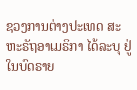ຊວງການຕ່າງປະເທດ ສະຫະຣັຖອາເມຣິກາ ໄດ້ລະບຸ ຢູ່ໃນບົດຣາຍ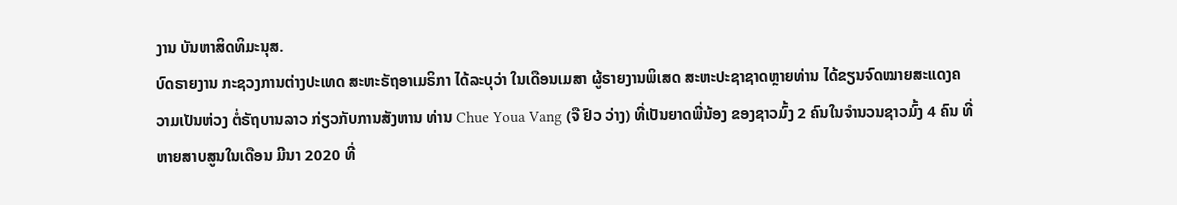ງານ ບັນຫາສິດທິມະນຸສ.
ບົດຣາຍງານ ກະຊວງການຕ່າງປະເທດ ສະຫະຣັຖອາເມຣິກາ ໄດ້ລະບຸວ່າ ໃນເດືອນເມສາ ຜູ້ຣາຍງານພິເສດ ສະຫະປະຊາຊາດຫຼາຍທ່ານ ໄດ້ຂຽນຈົດໝາຍສະແດງຄວາມເປັນຫ່ວງ ຕໍ່ຣັຖບານລາວ ກ່ຽວກັບການສັງຫານ ທ່ານ Chue Youa Vang (ຈື ຢົວ ວ່າງ) ທີ່ເປັນຍາດພີ່ນ້ອງ ຂອງຊາວມົ້ງ 2 ຄົນໃນຈຳນວນຊາວມົ້ງ 4 ຄົນ ທີ່ຫາຍສາບສູນໃນເດືອນ ມີນາ 2020 ທີ່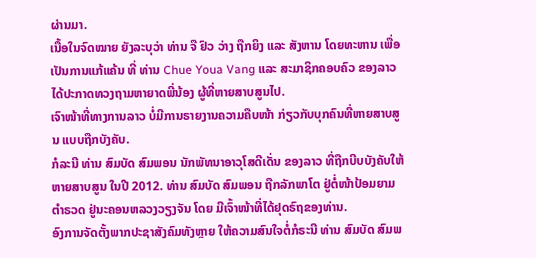ຜ່ານມາ.
ເນື້ອໃນຈົດໝາຍ ຍັງລະບຸວ່າ ທ່ານ ຈື ຢົວ ວ່າງ ຖືກຍິງ ແລະ ສັງຫານ ໂດຍທະຫານ ເພື່ອເປັນການແກ້ແຄ້ນ ທີ່ ທ່ານ Chue Youa Vang ແລະ ສະມາຊິກຄອບຄົວ ຂອງລາວ ໄດ້ປະກາດທວງຖາມຫາຍາດພີ່ນ້ອງ ຜູ້ທີ່ຫາຍສາບສູນໄປ.
ເຈົາໜ້າທີ່ທາງການລາວ ບໍ່ມີການຣາຍງານຄວາມຄືບໜ້າ ກ່ຽວກັບບຸກຄົນທີ່ຫາຍສາບສູນ ແບບຖືກບັງຄັບ.
ກໍລະນີ ທ່ານ ສົມບັດ ສົມພອນ ນັກພັທນາອາວຸໂສດີເດັ່ນ ຂອງລາວ ທີ່ຖືກບີບບັງຄັບໃຫ້ຫາຍສາບສູນ ໃນປີ 2012. ທ່ານ ສົມບັດ ສົມພອນ ຖືກລັກພາໂຕ ຢູ່ຕໍ່ໜ້າປ້ອມຍາມຕຳຣວດ ຢູ່ນະຄອນຫລວງວຽງຈັນ ໂດຍ ມີເຈົ້າໜ້າທີ່ໄດ້ຢຸດຣົຖຂອງທ່ານ.
ອົງການຈັດຕັ້ງພາກປະຊາສັງຄົມທັງຫຼາຍ ໃຫ້ຄວາມສົນໃຈຕໍ່ກໍຣະນີ ທ່ານ ສົມບັດ ສົມພ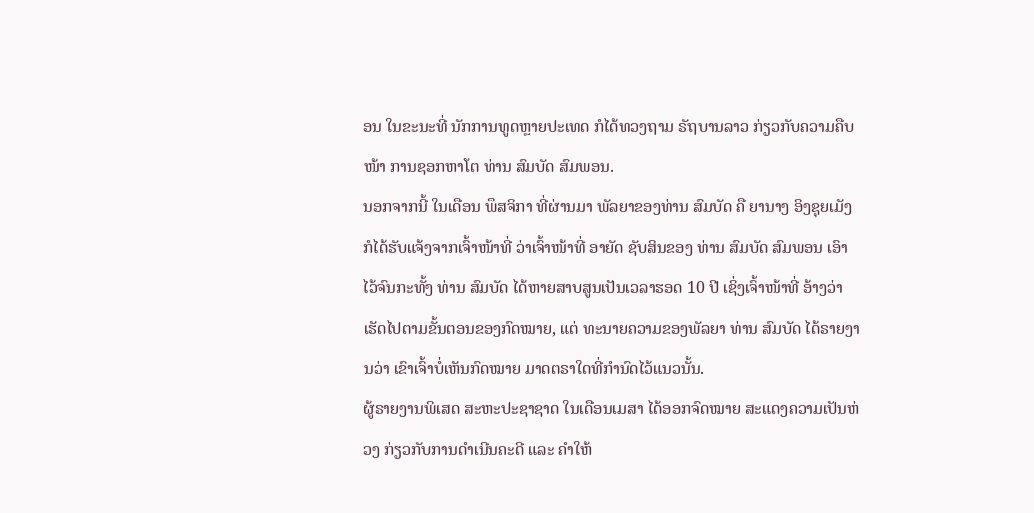ອນ ໃນຂະນະທີ່ ນັກການທູດຫຼາຍປະເທດ ກໍໄດ້ທວງຖາມ ຣັຖບານລາວ ກ່ຽວກັບຄວາມຄືບໜ້າ ການຊອກຫາໂຕ ທ່ານ ສົມບັດ ສົມພອນ.
ນອກຈາກນີ້ ໃນເດືອນ ພຶສຈິກາ ທີ່ຜ່ານມາ ພັລຍາຂອງທ່ານ ສົມບັດ ຄື ຍານາງ ອິງຊຸຍເມັງ ກໍໄດ້ຮັບແຈ້ງຈາກເຈົ້າໜ້າທີ່ ວ່າເຈົ້າໜ້າທີ່ ອາຍັດ ຊັບສິນຂອງ ທ່ານ ສົມບັດ ສົມພອນ ເອົາໄວ້ຈົນກະທັ້ງ ທ່ານ ສົມບັດ ໄດ້ຫາຍສາບສູນເປັນເວລາຮອດ 10 ປີ ເຊິ່ງເຈົ້າໜ້າທີ່ ອ້າງວ່າ ເຮັດໄປຕາມຂັ້ນຕອນຂອງກົດໝາຍ, ແຕ່ ທະນາຍຄວາມຂອງພັລຍາ ທ່ານ ສົມບັດ ໄດ້ຣາຍງານວ່າ ເຂົາເຈົ້າບໍ່ເຫັນກົດໝາຍ ມາດຕຣາໃດທີ່ກຳນົດໄວ້ແນວນັ້ນ.
ຜູ້ຣາຍງານພິເສດ ສະຫະປະຊາຊາດ ໃນເດືອນເມສາ ໄດ້ອອກຈົດໝາຍ ສະແດງຄວາມເປັນຫ່ວງ ກ່ຽວກັບການດຳເນີນຄະດີ ແລະ ຄຳໃຫ້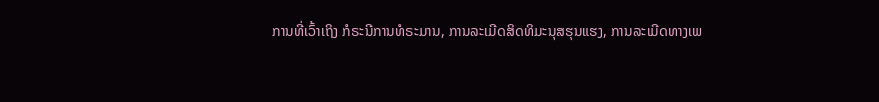ການທີ່ເວົ້າເຖິງ ກໍຣະນີການທໍຣະມານ, ການລະເມີດສິດທິມະນຸສຮຸນແຮງ, ການລະເມີດທາງເພ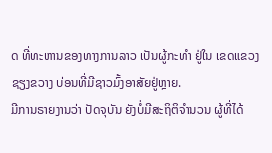ດ ທີ່ທະຫານຂອງທາງການລາວ ເປັນຜູ້ກະທຳ ຢູ່ໃນ ເຂດແຂວງຊຽງຂວາງ ບ່ອນທີ່ມີຊາວມົ້ງອາສັຍຢູ່ຫຼາຍ.
ມີການຣາຍງານວ່າ ປັດຈຸບັນ ຍັງບໍ່ມີສະຖິຕິຈຳນວນ ຜູ້ທີ່ໄດ້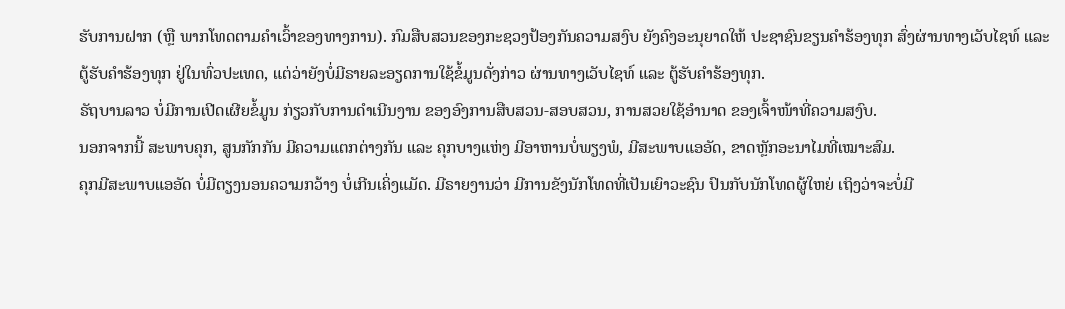ຮັບການຝາກ (ຫຼື ພາກໂທດຕາມຄຳເວົ້າຂອງທາງການ). ກົມສືບສວນຂອງກະຊວງປ້ອງກັນຄວາມສງົບ ຍັງຄົງອະນຸຍາດໃຫ້ ປະຊາຊົນຂຽນຄໍາຮ້ອງທຸກ ສົ່ງຜ່ານທາງເວັບໄຊທ໌ ແລະ ຕູ້ຮັບຄຳຮ້ອງທຸກ ຢູ່ໃນທົ່ວປະເທດ, ແຕ່ວ່າຍັງບໍ່ມີຣາຍລະອຽດການໃຊ້ຂໍ້ມູນດັ່ງກ່າວ ຜ່ານທາງເວັບໄຊທ໌ ແລະ ຕູ້ຮັບຄຳຮ້ອງທຸກ.
ຣັຖບານລາວ ບໍ່ມີການເປີດເຜີຍຂໍ້ມູນ ກ່ຽວກັບການດໍາເນີນງານ ຂອງອົງການສືບສວນ-ສອບສວນ, ການສວຍໃຊ້ອຳນາດ ຂອງເຈົ້າໜ້າທີ່ຄວາມສງົບ.
ນອກຈາກນີ້ ສະພາບຄຸກ, ສູນກັກກັນ ມີຄວາມແຕກຕ່າງກັນ ແລະ ຄຸກບາງແຫ່ງ ມີອາຫານບໍ່ພຽງພໍ, ມີສະພາບແອອັດ, ຂາດຫຼັກອະນາໄມທີ່ເໝາະສົມ.
ຄຸກມີສະພາບແອອັດ ບໍ່ມີຕຽງນອນຄວາມກວ້າງ ບໍ່ເກີນເຄິ່ງແມັດ. ມີຣາຍງານວ່າ ມີການຂັງນັກໂທດທີ່ເປັນເຍົາວະຊົນ ປົນກັບນັກໂທດຜູ້ໃຫຍ່ ເຖິງວ່າຈະບໍ່ມີ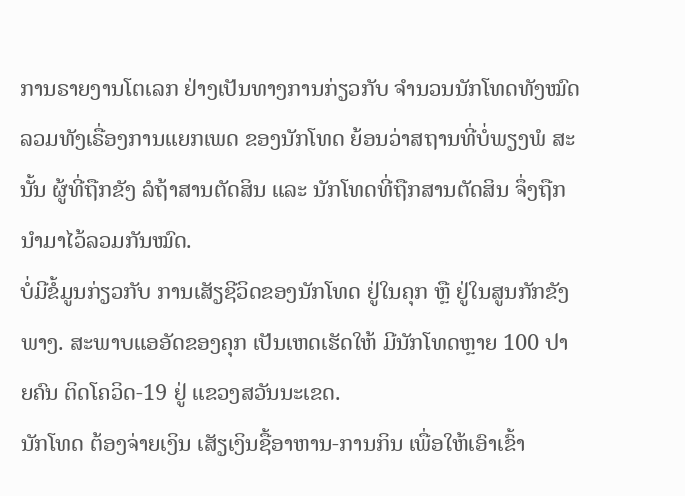ການຣາຍງານໂຕເລກ ຢ່າງເປັນທາງການກ່ຽວກັບ ຈຳນວນນັກໂທດທັງໝົດ ລວມທັງເຣື່ອງການແຍກເພດ ຂອງນັກໂທດ ຍ້ອນວ່າສຖານທີ່ບໍ່ພຽງພໍ ສະນັ້ນ ຜູ້ທີ່ຖືກຂັງ ລໍຖ້າສານຕັດສິນ ແລະ ນັກໂທດທີ່ຖືກສານຕັດສິນ ຈຶ່ງຖືກນຳມາໄວ້ລວມກັນໝົດ.
ບໍ່ມີຂໍ້ມູນກ່ຽວກັບ ການເສັຽຊີວິດຂອງນັກໂທດ ຢູ່ໃນຄຸກ ຫຼື ຢູ່ໃນສູນກັກຂັງພາງ. ສະພາບແອອັດຂອງຄຸກ ເປັນເຫດເຮັດໃຫ້ ມີນັກໂທດຫຼາຍ 100 ປາຍຄົນ ຕິດໂຄວິດ-19 ຢູ່ ແຂວງສວັນນະເຂດ.
ນັກໂທດ ຕ້ອງຈ່າຍເງິນ ເສັຽເງິນຊື້ອາຫານ-ການກິນ ເພື່ອໃຫ້ເອົາເຂົ້າ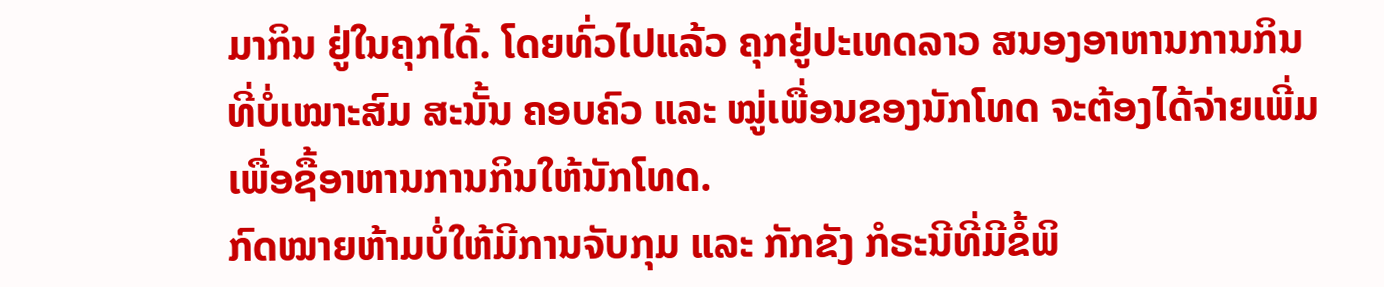ມາກິນ ຢູ່ໃນຄຸກໄດ້. ໂດຍທົ່ວໄປແລ້ວ ຄຸກຢູ່ປະເທດລາວ ສນອງອາຫານການກິນ ທີ່ບໍ່ເໝາະສົມ ສະນັ້ນ ຄອບຄົວ ແລະ ໝູ່ເພື່ອນຂອງນັກໂທດ ຈະຕ້ອງໄດ້ຈ່າຍເພີ່ມ ເພື່ອຊື້ອາຫານການກິນໃຫ້ນັກໂທດ.
ກົດໝາຍຫ້າມບໍ່ໃຫ້ມີການຈັບກຸມ ແລະ ກັກຂັງ ກໍຣະນີທີ່ມີຂໍ້ພິ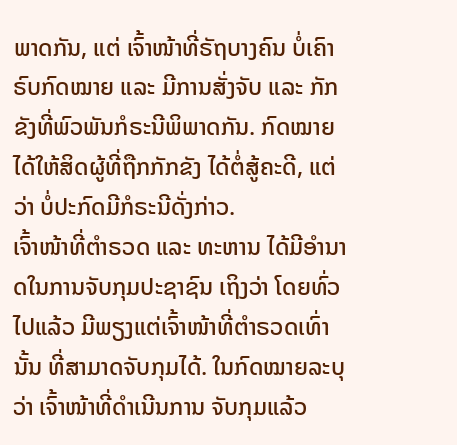ພາດກັນ, ແຕ່ ເຈົ້າໜ້າທີ່ຣັຖບາງຄົນ ບໍ່ເຄົາຣົບກົດໝາຍ ແລະ ມີການສັ່ງຈັບ ແລະ ກັກຂັງທີ່ພົວພັນກໍຣະນີພິພາດກັນ. ກົດໝາຍໄດ້ໃຫ້ສິດຜູ້ທີ່ຖືກກັກຂັງ ໄດ້ຕໍ່ສູ້ຄະດີ, ແຕ່ວ່າ ບໍ່ປະກົດມີກໍຣະນີດັ່ງກ່າວ.
ເຈົ້າໜ້າທີ່ຕຳຣວດ ແລະ ທະຫານ ໄດ້ມີອຳນາດໃນການຈັບກຸມປະຊາຊົນ ເຖິງວ່າ ໂດຍທົ່ວໄປແລ້ວ ມີພຽງແຕ່ເຈົ້າໜ້າທີ່ຕຳຣວດເທົ່ານັ້ນ ທີ່ສາມາດຈັບກຸມໄດ້. ໃນກົດໝາຍລະບຸວ່າ ເຈົ້າໜ້າທີ່ດຳເນີນການ ຈັບກຸມແລ້ວ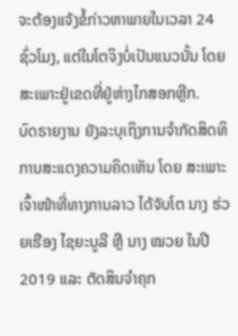ຈະຕ້ອງແຈ້ງຂໍ້ກ່າວຫາພາຍໃນເວລາ 24 ຊົ່ວໂມງ, ແຕ່ໃນໂຕຈິງບໍ່ເປັນແນວນັ້ນ ໂດຍສະເພາະຢູ່ເຂດທີ່ຢູ່ຫ່າງໄກສອກຫຼີກ.
ບົດຣາຍງານ ຍັງລະບຸເຖິງການຈຳກັດສິດທິ ການສະແດງຄວາມຄິດເຫັນ ໂດຍ ສະເພາະເຈົ້າໜ້າທີ່ທາງການລາວ ໄດ້ຈັບໂຕ ນາງ ຮ່ວຍເຮືອງ ໄຊຍະບູລີ ຫຼື ນາງ ໝວຍ ໃນປີ 2019 ແລະ ຕັດສິນຈຳຄຸກ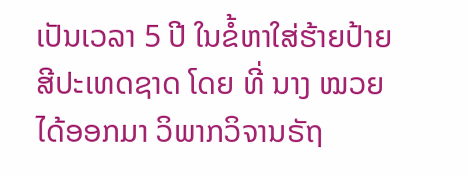ເປັນເວລາ 5 ປີ ໃນຂໍ້ຫາໃສ່ຮ້າຍປ້າຍສີປະເທດຊາດ ໂດຍ ທີ່ ນາງ ໝວຍໄດ້ອອກມາ ວິພາກວິຈານຣັຖ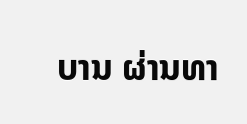ບານ ຜ່ານທາ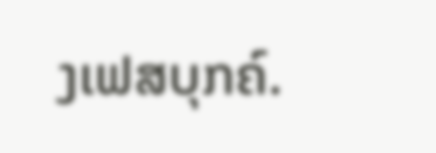ງເຟສບຸກຄ໌.